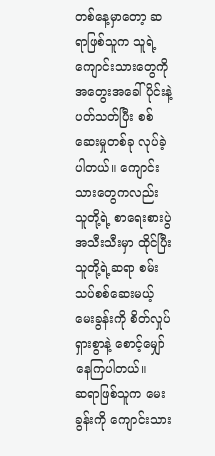တစ်နေ့မှာတော့ ဆရာဖြစ်သူက သူရဲ့ကျောင်းသားတွေကို အတွေးအခေါ်ပိုင်းနဲ့ပတ်သတ်ပြီး စစ်ဆေးမှုတစ်ခု လုပ်ခဲ့ပါတယ်။ ကျောင်းသားတွေကလည်း သူတို့ရဲ့ စာရေးစားပွဲအသီးသီးမှာ ထိုင်ပြီး သူတို့ရဲ့ဆရာ စမ်းသပ်စစ်ဆေးမယ့် မေးခွန်းကို စိတ်လှုပ်ရှားစွာနဲ့ စောင့်မျှော်နေကြပါတယ်။
ဆရာဖြစ်သူက မေးခွန်းကို ကျောင်းသား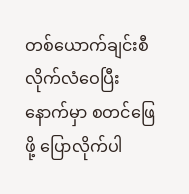တစ်ယောက်ချင်းစီ လိုက်လံဝေပြီးနောက်မှာ စတင်ဖြေဖို့ ပြောလိုက်ပါ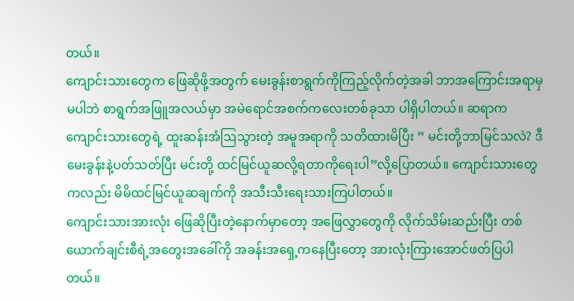တယ်။
ကျောင်းသားတွေက ဖြေဆိုဖို့အတွက် မေးခွန်းစာရွက်ကိုကြည့်လိုက်တဲ့အခါ ဘာအကြောင်းအရာမှမပါဘဲ စာရွက်အဖြူအလယ်မှာ အမဲရောင်အစက်ကလေးတစ်ခုသာ ပါရှိပါတယ်။ ဆရာက ကျောင်းသားတွေရဲ့ ထူးဆန်းအံဩသွားတဲ့ အမူအရာကို သတိထားမိပြီး ” မင်းတို့ဘာမြင်သလဲ? ဒီမေးခွန်းနဲ့ပတ်သတ်ပြီး မင်းတို့ ထင်မြင်ယူဆလို့ရတာကိုရေးပါ”လို့ပြောတယ်။ ကျောင်းသားတွေကလည်း မိမိထင်မြင်ယူဆချက်ကို အသီးသီးရေးသားကြပါတယ်။
ကျောင်းသားအားလုံး ဖြေဆိုပြီးတဲ့နောက်မှာတော့ အဖြေလွှာတွေကို လိုက်သိမ်းဆည်းပြီး တစ်ယောက်ချင်းစီရဲ့အတွေးအခေါ်ကို အခန်းအရှေ့ကနေပြီးတော့ အားလုံးကြားအောင်ဖတ်ပြပါတယ်။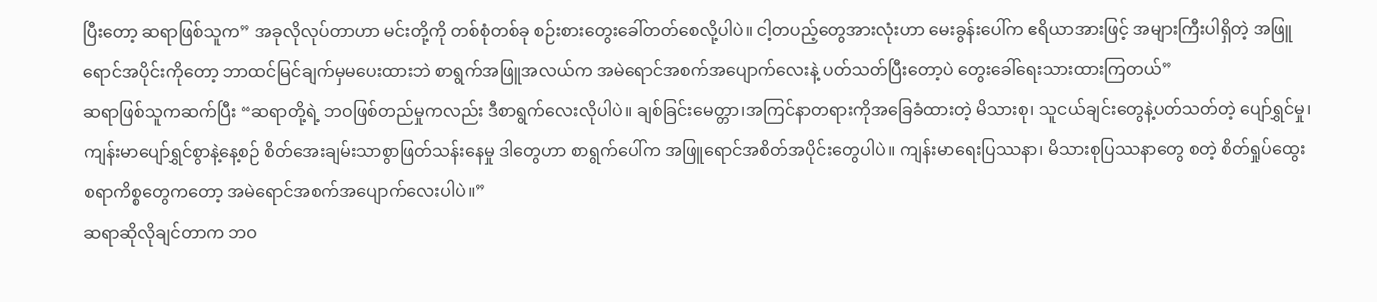ပြီးတော့ ဆရာဖြစ်သူက” အခုလိုလုပ်တာဟာ မင်းတို့ကို တစ်စုံတစ်ခု စဉ်းစားတွေးခေါ်တတ်စေလို့ပါပဲ။ ငါ့တပည့်တွေအားလုံးဟာ မေးခွန်းပေါ်က ဧရိယာအားဖြင့် အများကြီးပါရှိတဲ့ အဖြူရောင်အပိုင်းကိုတော့ ဘာထင်မြင်ချက်မှမပေးထားဘဲ စာရွက်အဖြူအလယ်က အမဲရောင်အစက်အပျောက်လေးနဲ့ ပတ်သတ်ပြီးတော့ပဲ တွေးခေါ်ရေးသားထားကြတယ်”
ဆရာဖြစ်သူကဆက်ပြီး “ဆရာတို့ရဲ့ ဘဝဖြစ်တည်မှုကလည်း ဒီစာရွက်လေးလိုပါပဲ။ ချစ်ခြင်းမေတ္တာ၊အကြင်နာတရားကိုအခြေခံထားတဲ့ မိသားစု၊ သူငယ်ချင်းတွေနဲ့ပတ်သတ်တဲ့ ပျော်ရွှင်မှု၊ ကျန်းမာပျော်ရွှင်စွာနဲ့နေ့စဉ် စိတ်အေးချမ်းသာစွာဖြတ်သန်းနေမှု ဒါတွေဟာ စာရွက်ပေါ်က အဖြူရောင်အစိတ်အပိုင်းတွေပါပဲ။ ကျန်းမာရေးပြဿနာ၊ မိသားစုပြဿနာတွေ စတဲ့ စိတ်ရှုပ်ထွေးစရာကိစ္စတွေကတော့ အမဲရောင်အစက်အပျောက်လေးပါပဲ။”
ဆရာဆိုလိုချင်တာက ဘဝ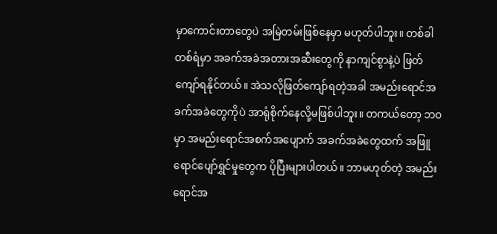မှာကောင်းတာတွေပဲ အမြဲတမ်းဖြစ်နေမှာ မဟုတ်ပါဘူး။ တစ်ခါတစ်ရံမှာ အခက်အခဲအတားအဆီးတွေကို နာကျင်စွာနဲ့ပဲ ဖြတ်ကျော်ရနိုင်တယ်။ အဲသလိုဖြတ်ကျော်ရတဲ့အခါ အမည်းရောင်အခက်အခဲတွေကိုပဲ အာရုံစိုက်နေလို့မဖြစ်ပါဘူး။ တကယ်တော့ ဘဝမှာ အမည်းရောင်အစက်အပျောက် အခက်အခဲတွေထက် အဖြူရောင်ပျော်ရွှင်မှုတွေက ပိုပြီးများပါတယ်။ ဘာမဟုတ်တဲ့ အမည်းရောင်အ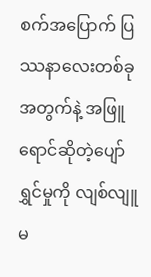စက်အပြောက် ပြဿနာလေးတစ်ခုအတွက်နဲ့ အဖြူရောင်ဆိုတဲ့ပျော်ရွှင်မှုကို လျစ်လျူမ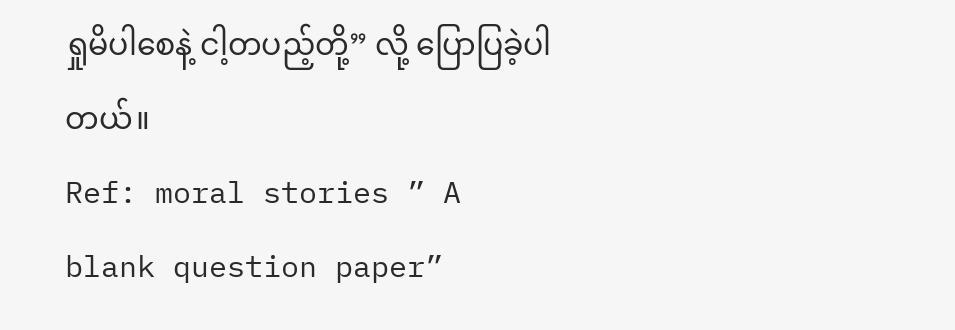ရှုမိပါစေနဲ့ ငါ့တပည့်တို့” လို့ ပြောပြခဲ့ပါတယ်။
Ref: moral stories ” A blank question paper”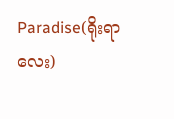Paradise(ရိုးရာလေး)